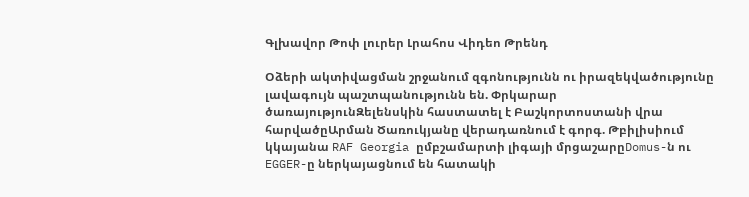Գլխավոր Թոփ լուրեր Լրահոս Վիդեո Թրենդ

Օձերի ակտիվացման շրջանում զգոնությունն ու իրազեկվածությունը լավագույն պաշտպանությունն են. Փրկարար ծառայությունԶելենսկին հաստատել է Բաշկորտոստանի վրա հարվածըԱրման Ծառուկյանը վերադառնում է գորգ. Թբիլիսիում կկայանա RAF Georgia ըմբշամարտի լիգայի մրցաշարըDomus-ն ու EGGER-ը ներկայացնում են հատակի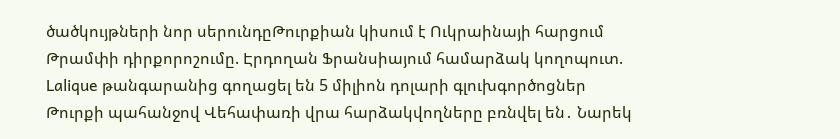ծածկույթների նոր սերունդըԹուրքիան կիսում է Ուկրաինայի հարցում Թրամփի դիրքորոշումը. Էրդողան Ֆրանսիայում համարձակ կողոպուտ. Lalique թանգարանից գողացել են 5 միլիոն դոլարի գլուխգործոցներ Թուրքի պահանջով Վեհափառի վրա հարձակվողները բռնվել են․ Նարեկ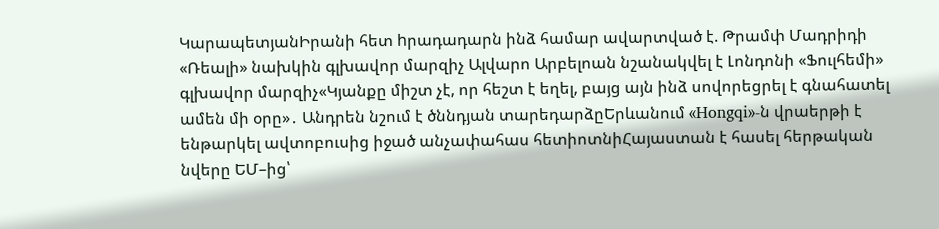ԿարապետյանԻրանի հետ hրադադարն ինձ համար ավարտված է. Թրամփ Մադրիդի «Ռեալի» նախկին գլխավոր մարզիչ Ալվարո Արբելոան նշանակվել է Լոնդոնի «Ֆուլհեմի» գլխավոր մարզիչ«Կյանքը միշտ չէ, որ հեշտ է եղել, բայց այն ինձ սովորեցրել է գնահատել ամեն մի օրը»․ Անդրեն նշում է ծննդյան տարեդարձըԵրևանում «Hongqi»-ն վրաերթի է ենթարկել ավտոբուսից իջած անչափահաս հետիոտնիՀայաստան է հասել հերթական նվերը ԵՄ–ից՝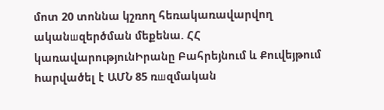մոտ 20 տոննա կշռող հեռակառավարվող ականшզերծման մեքենա. ՀՀ կառավարությունԻրանը Բահրեյնում և Քուվեյթում hարվածել է ԱՄՆ 85 ռшզմական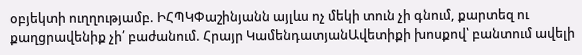օբյեկտի ուղղությամբ. ԻՀՊԿՓաշինյանն այլևս ոչ մեկի տուն չի գնում, քարտեզ ու քաղցրավենիք չի՛ բաժանում. Հրայր ԿամենդատյանԱվետիքի խոսքով՝ բանտում ավելի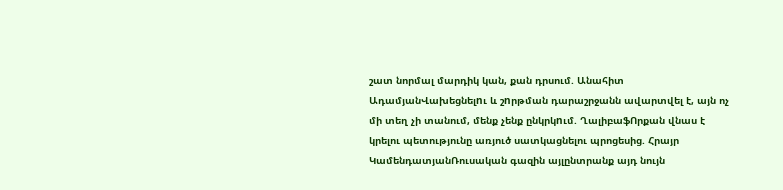շատ նորմալ մարդիկ կան, քան դրսում. Անահիտ ԱդամյանՎախեցնելnւ և շnրթման դարաշրջանն ավարտվել է, այն ոչ մի տեղ չի տանում, մենք չենք ընկրկnւմ. ՂալիբաֆՈրքան վնաս է կրելու պետությունը առյուծ սատկացնելու պրոցեսից. Հրայր ԿամենդատյանՌուսական գազին այլընտրանք այդ նույն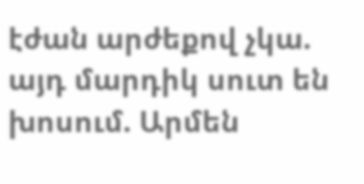էժան արժեքով չկա. այդ մարդիկ սուտ են խոսում. Արմեն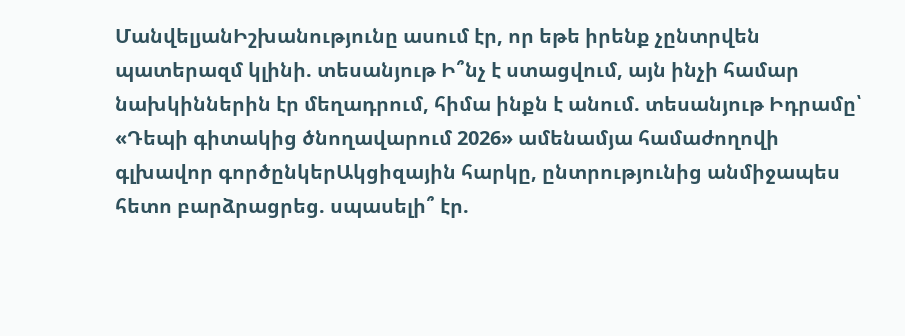ՄանվելյանԻշխանությունը ասում էր, որ եթե իրենք չընտրվեն պատերազմ կլինի. տեսանյութ Ի՞նչ է ստացվում, այն ինչի համար նախկիններին էր մեղադրում, հիմա ինքն է անում. տեսանյութ Իդրամը՝ «Դեպի գիտակից ծնողավարում 2026» ամենամյա համաժողովի գլխավոր գործընկերԱկցիզային հարկը, ընտրությունից անմիջապես հետո բարձրացրեց. սպասելի՞ էր.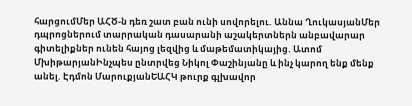հարցումՄեր ԱՀԾ-ն դեռ շատ բան ունի սովորելու. Աննա ՂուկասյանՄեր դպրոցներում տարրական դասարանի աշակերտներն անբավարար գիտելիքներ ունեն հայոց լեզվից և մաթեմատիկայից. Ատոմ ՄխիթարյանԻնչպես ընտրվեց Նիկոլ Փաշինյանը և ինչ կարող ենք մենք անել. Էդմոն ՄարուքյանԵԱՀԿ թուրք գլխավոր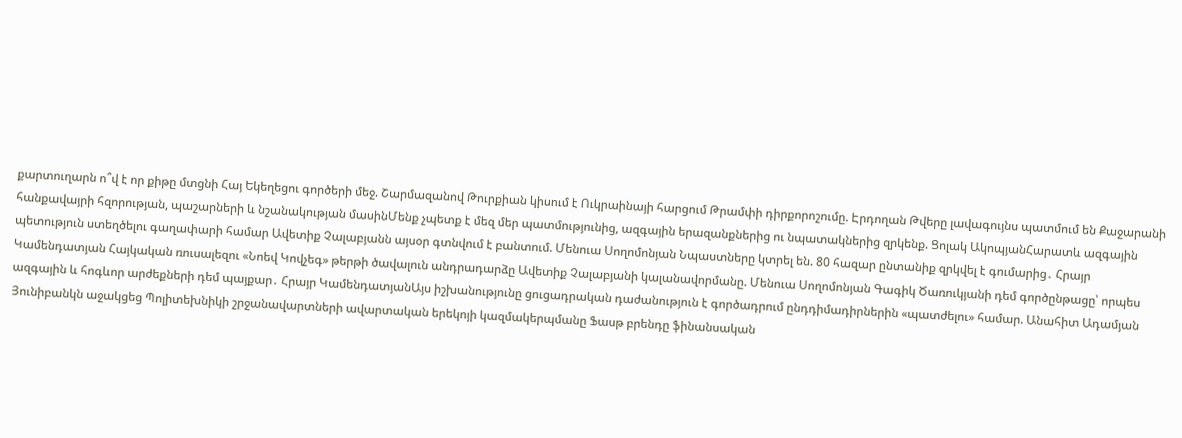քարտուղարն ո՞վ է որ քիթը մտցնի Հայ Եկեղեցու գործերի մեջ. Շարմազանով Թուրքիան կիսում է Ուկրաինայի հարցում Թրամփի դիրքորոշումը. Էրդողան Թվերը լավագույնս պատմում են Քաջարանի հանքավայրի հզորության, պաշարների և նշանակության մասինՄենք չպետք է մեզ մեր պատմությունից, ազգային երազանքներից ու նպատակներից զրկենք. Ցոլակ ԱկոպյանՀարատև ազգային պետություն ստեղծելու գաղափարի համար Ավետիք Չալաբյանն այսօր գտնվում է բանտում. Մենուա Սողոմոնյան Նպաստները կտրել են. 80 հազար ընտանիք զրկվել է գումարից․ Հրայր Կամենդատյան Հայկական ռուսալեզու «Նոեվ Կովչեգ» թերթի ծավալուն անդրադարձը Ավետիք Չալաբյանի կալանավորմանը. Մենուա Սողոմոնյան Գագիկ Ծառուկյանի դեմ գործընթացը՝ որպես ազգային և հոգևոր արժեքների դեմ պայքար․ Հրայր ԿամենդատյանԱյս իշխանությունը ցուցադրական դաժանություն է գործադրում ընդդիմադիրներին «պատժելու» համար. Անահիտ Ադամյան Յունիբանկն աջակցեց Պոլիտեխնիկի շրջանավարտների ավարտական երեկոյի կազմակերպմանը Ֆասթ բրենդը ֆինանսական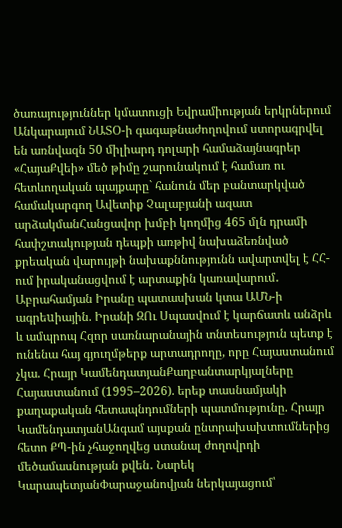ծառայություններ կմատուցի Եվրամիության երկրներում Անկարայում ՆԱՏՕ-ի գագաթնաժողովում ստորագրվել են առնվազն 50 միլիարդ դոլարի համաձայնագրեր «ՀայաՔվեի» մեծ թիմը շարունակում է համառ ու հետևողական պայքարը` հանուն մեր բանտարկված համակարգող Ավետիք Չալաբյանի ազատ արձակմանՀանցավոր խմբի կողմից 465 մլն դրամի հափշտակության դեպքի առթիվ նախաձեռնված քրեական վարույթի նախաքննությունն ավարտվել է ՀՀ-ում իրականացվում է արտաքին կառավարում․ Աբրահամյան Իրանը պատասխան կտա ԱՄՆ-ի ագրեuիային. Իրանի ԶՈւ Սպասվում է կարճատև անձրև և ամպրոպ Հզոր սառնարանային տնտեսություն պետք է ունենա հայ գյուղմթերք արտադրողը, որը Հայաստանում չկա. Հրայր ԿամենդատյանՔաղբանտարկյալները Հայաստանում (1995–2026). երեք տասնամյակի քաղաքական հետապնդումների պատմությունը. Հրայր ԿամենդատյանԱնգամ այսքան ընտրախախտումներից հետո ՔՊ-ին չհաջողվեց ստանալ ժողովրդի մեծամասնության քվեն․ Նարեկ ԿարապետյանՓարաջանովյան ներկայացում՝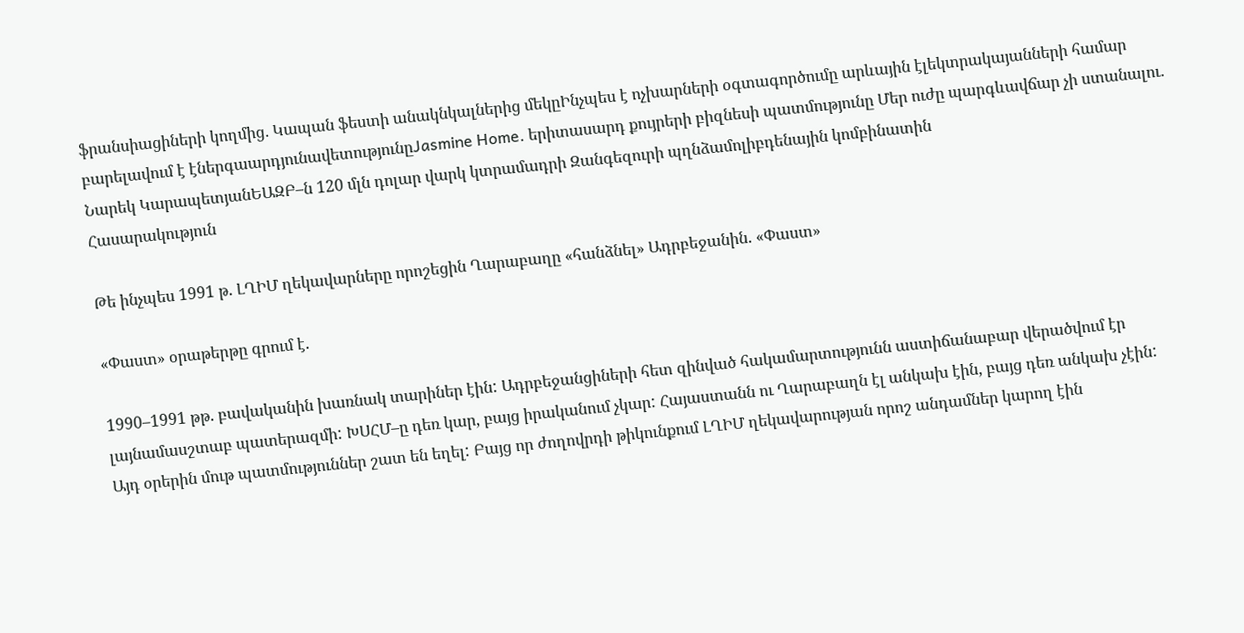ֆրանսիացիների կողմից․ Կապան ֆեստի անակնկալներից մեկըԻնչպես է ոչխարների օգտագործումը արևային էլեկտրակայանների համար բարելավում է էներգաարդյունավետությունըJasmine Home. երիտասարդ քույրերի բիզնեսի պատմությունը Մեր ուժը պարգևավճար չի ստանալու․ Նարեկ ԿարապետյանԵԱԶԲ–ն 120 մլն դոլար վարկ կտրամադրի Զանգեզուրի պղնձամոլիբդենային կոմբինատին
Հասարակություն

Թե ինչպես 1991 թ. ԼՂԻՄ ղեկավարները որոշեցին Ղարաբաղը «հանձնել» Ադրբեջանին. «Փաստ»

«Փաստ» օրաթերթը գրում է.

1990–1991 թթ. բավականին խառնակ տարիներ էին: Ադրբեջանցիների հետ զինված հակամարտությունն աստիճանաբար վերածվում էր լայնամասշտաբ պատերազմի: ԽՍՀՄ–ը դեռ կար, բայց իրականում չկար: Հայաստանն ու Ղարաբաղն էլ անկախ էին, բայց դեռ անկախ չէին:
Այդ օրերին մութ պատմություններ շատ են եղել: Բայց որ ժողովրդի թիկունքում ԼՂԻՄ ղեկավարության որոշ անդամներ կարող էին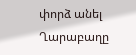փորձ անել Ղարաբաղը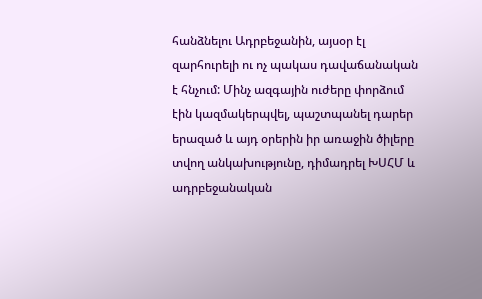հանձնելու Ադրբեջանին, այսօր էլ զարհուրելի ու ոչ պակաս դավաճանական է հնչում: Մինչ ազգային ուժերը փորձում էին կազմակերպվել, պաշտպանել դարեր երազած և այդ օրերին իր առաջին ծիլերը տվող անկախությունը, դիմադրել ԽՍՀՄ և ադրբեջանական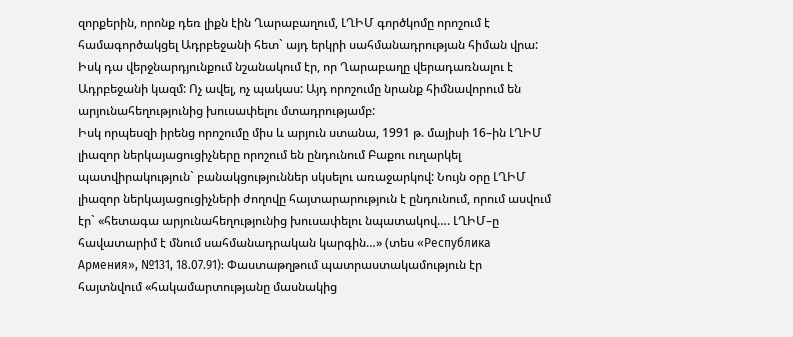զորքերին, որոնք դեռ լիքն էին Ղարաբաղում, ԼՂԻՄ գործկոմը որոշում է համագործակցել Ադրբեջանի հետ` այդ երկրի սահմանադրության հիման վրա: Իսկ դա վերջնարդյունքում նշանակում էր, որ Ղարաբաղը վերադառնալու է Ադրբեջանի կազմ: Ոչ ավել, ոչ պակաս: Այդ որոշումը նրանք հիմնավորում են արյունահեղությունից խուսափելու մտադրությամբ:
Իսկ որպեսզի իրենց որոշումը միս և արյուն ստանա, 1991 թ. մայիսի 16–ին ԼՂԻՄ լիազոր ներկայացուցիչները որոշում են ընդունում Բաքու ուղարկել պատվիրակություն` բանակցություններ սկսելու առաջարկով: Նույն օրը ԼՂԻՄ լիազոր ներկայացուցիչների ժողովը հայտարարություն է ընդունում, որում ասվում էր` «հետագա արյունահեղությունից խուսափելու նպատակով…. ԼՂԻՄ–ը հավատարիմ է մնում սահմանադրական կարգին…» (տես «Республика Армения», №131, 18.07.91): Փաստաթղթում պատրաստակամություն էր հայտնվում «հակամարտությանը մասնակից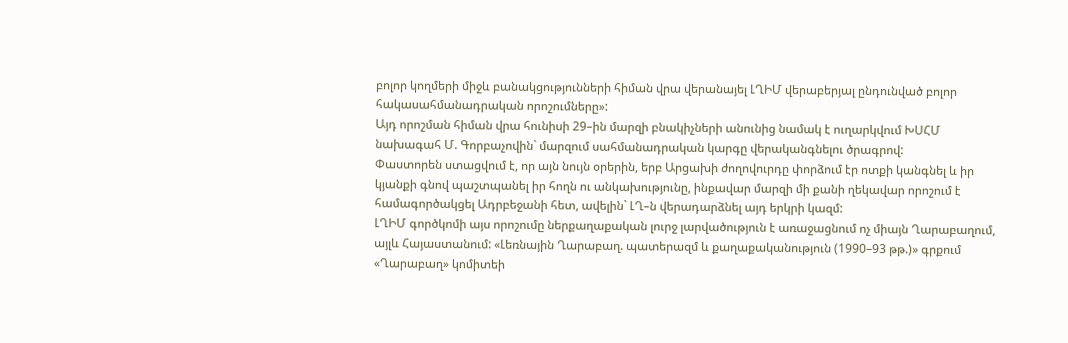բոլոր կողմերի միջև բանակցությունների հիման վրա վերանայել ԼՂԻՄ վերաբերյալ ընդունված բոլոր հակասահմանադրական որոշումները»:
Այդ որոշման հիման վրա հունիսի 29–ին մարզի բնակիչների անունից նամակ է ուղարկվում ԽՍՀՄ նախագահ Մ. Գորբաչովին` մարզում սահմանադրական կարգը վերականգնելու ծրագրով:
Փաստորեն ստացվում է, որ այն նույն օրերին, երբ Արցախի ժողովուրդը փորձում էր ոտքի կանգնել և իր կյանքի գնով պաշտպանել իր հողն ու անկախությունը, ինքավար մարզի մի քանի ղեկավար որոշում է համագործակցել Ադրբեջանի հետ, ավելին` ԼՂ–ն վերադարձնել այդ երկրի կազմ:
ԼՂԻՄ գործկոմի այս որոշումը ներքաղաքական լուրջ լարվածություն է առաջացնում ոչ միայն Ղարաբաղում, այլև Հայաստանում: «Լեռնային Ղարաբաղ. պատերազմ և քաղաքականություն (1990–93 թթ.)» գրքում «Ղարաբաղ» կոմիտեի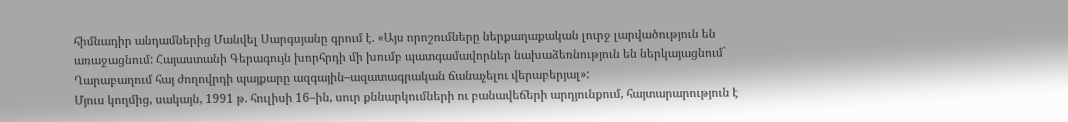հիմնադիր անդամներից Մանվել Սարգսյանը գրում է. «Այս որոշումները ներքաղաքական լուրջ լարվածություն են առաջացնում: Հայաստանի Գերագույն խորհրդի մի խումբ պատգամավորներ նախաձեռնություն են ներկայացնում` Ղարաբաղում հայ ժողովրդի պայքարը ազգային–ազատագրական ճանաչելու վերաբերյալ»:
Մյուս կողմից, սակայն, 1991 թ. հուլիսի 16–ին, սուր քննարկումների ու բանավեճերի արդյունքում, հայտարարություն է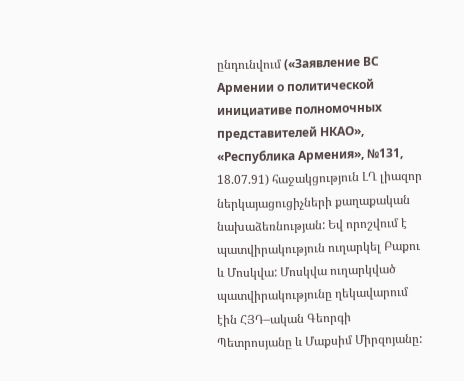ընդունվում («Заявление ВС Армении о политической инициативе полномочных представителей НКАО», «Республика Армения», №131, 18.07.91) հաջակցություն ԼՂ լիազոր ներկայացուցիչների քաղաքական նախաձեռնության: Եվ որոշվում է պատվիրակություն ուղարկել Բաքու և Մոսկվա: Մոսկվա ուղարկված պատվիրակությունը ղեկավարում էին ՀՅԴ–ական Գեորգի Պետրոսյանը և Մաքսիմ Միրզոյանը: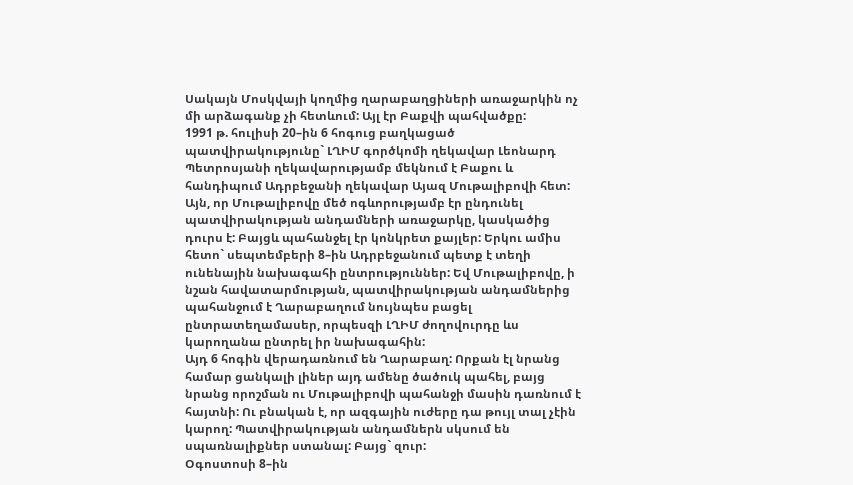Սակայն Մոսկվայի կողմից ղարաբաղցիների առաջարկին ոչ մի արձագանք չի հետևում: Այլ էր Բաքվի պահվածքը:
1991 թ. հուլիսի 20–ին 6 հոգուց բաղկացած պատվիրակությունը` ԼՂԻՄ գործկոմի ղեկավար Լեոնարդ Պետրոսյանի ղեկավարությամբ մեկնում է Բաքու և հանդիպում Ադրբեջանի ղեկավար Այազ Մութալիբովի հետ: Այն, որ Մութալիբովը մեծ ոգևորությամբ էր ընդունել պատվիրակության անդամների առաջարկը, կասկածից դուրս է: Բայցև պահանջել էր կոնկրետ քայլեր: Երկու ամիս հետո` սեպտեմբերի 8–ին Ադրբեջանում պետք է տեղի ունենային նախագահի ընտրություններ: Եվ Մութալիբովը, ի նշան հավատարմության, պատվիրակության անդամներից պահանջում է Ղարաբաղում նույնպես բացել ընտրատեղամասեր, որպեսզի ԼՂԻՄ ժողովուրդը ևս կարողանա ընտրել իր նախագահին:
Այդ 6 հոգին վերադառնում են Ղարաբաղ: Որքան էլ նրանց համար ցանկալի լիներ այդ ամենը ծածուկ պահել, բայց նրանց որոշման ու Մութալիբովի պահանջի մասին դառնում է հայտնի: Ու բնական է, որ ազգային ուժերը դա թույլ տալ չէին կարող: Պատվիրակության անդամներն սկսում են սպառնալիքներ ստանալ: Բայց` զուր:
Օգոստոսի 8–ին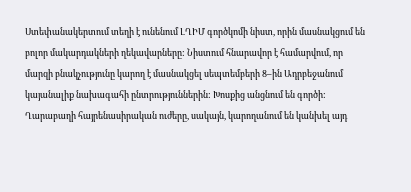Ստեփանակերտում տեղի է ունենում ԼՂԻՄ գործկոմի նիստ, որին մասնակցում են բոլոր մակարդակների ղեկավարները: Նիստում հնարավոր է համարվում, որ մարզի բնակչությունը կարող է մասնակցել սեպտեմբերի 8–ին Ադրբեջանում կայանալիք նախագահի ընտրություններին: Խոսքից անցնում են գործի:
Ղարաբաղի հայրենասիրական ուժերը, սակայն, կարողանում են կանխել այդ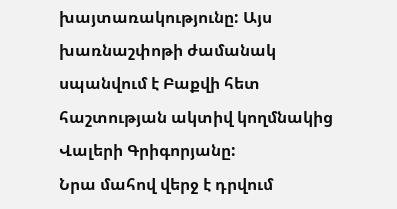խայտառակությունը: Այս խառնաշփոթի ժամանակ սպանվում է Բաքվի հետ հաշտության ակտիվ կողմնակից Վալերի Գրիգորյանը:
Նրա մահով վերջ է դրվում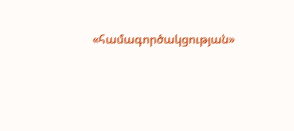«համագործակցության»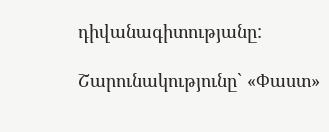դիվանագիտությանը:

Շարունակությունը` «Փաստ»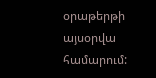օրաթերթի այսօրվա համարում: